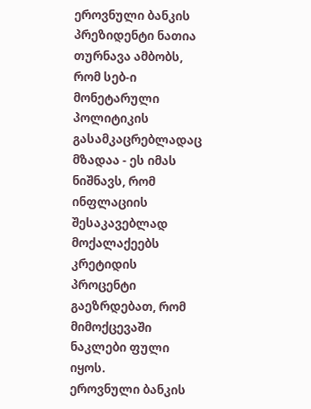ეროვნული ბანკის პრეზიდენტი ნათია თურნავა ამბობს, რომ სებ-ი მონეტარული პოლიტიკის გასამკაცრებლადაც მზადაა - ეს იმას ნიშნავს, რომ ინფლაციის შესაკავებლად მოქალაქეებს კრეტიდის პროცენტი გაეზრდებათ, რომ მიმოქცევაში ნაკლები ფული იყოს.
ეროვნული ბანკის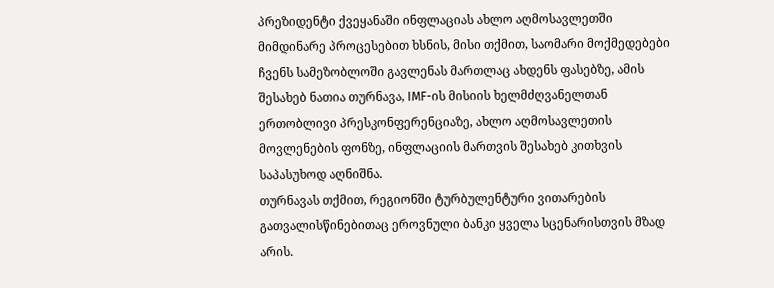პრეზიდენტი ქვეყანაში ინფლაციას ახლო აღმოსავლეთში მიმდინარე პროცესებით ხსნის, მისი თქმით, საომარი მოქმედებები ჩვენს სამეზობლოში გავლენას მართლაც ახდენს ფასებზე, ამის შესახებ ნათია თურნავა, IMF-ის მისიის ხელმძღვანელთან ერთობლივი პრესკონფერენციაზე, ახლო აღმოსავლეთის მოვლენების ფონზე, ინფლაციის მართვის შესახებ კითხვის საპასუხოდ აღნიშნა.
თურნავას თქმით, რეგიონში ტურბულენტური ვითარების გათვალისწინებითაც ეროვნული ბანკი ყველა სცენარისთვის მზად არის.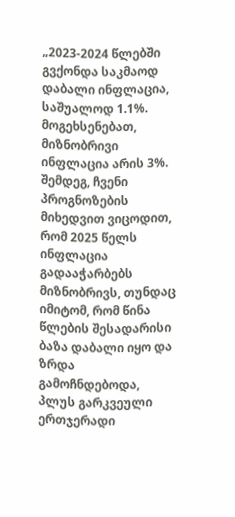„2023-2024 წლებში გვქონდა საკმაოდ დაბალი ინფლაცია, საშუალოდ 1.1%. მოგეხსენებათ, მიზნობრივი ინფლაცია არის 3%. შემდეგ, ჩვენი პროგნოზების მიხედვით ვიცოდით, რომ 2025 წელს ინფლაცია გადააჭარბებს მიზნობრივს, თუნდაც იმიტომ, რომ წინა წლების შესადარისი ბაზა დაბალი იყო და ზრდა გამოჩნდებოდა, პლუს გარკვეული ერთჯერადი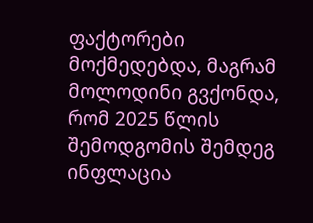ფაქტორები მოქმედებდა, მაგრამ მოლოდინი გვქონდა, რომ 2025 წლის შემოდგომის შემდეგ ინფლაცია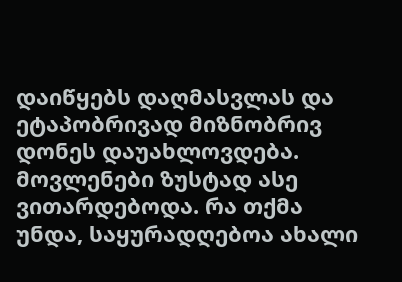დაიწყებს დაღმასვლას და ეტაპობრივად მიზნობრივ დონეს დაუახლოვდება. მოვლენები ზუსტად ასე ვითარდებოდა. რა თქმა უნდა, საყურადღებოა ახალი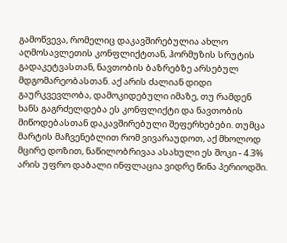გამოწვევა, რომელიც დაკავშირებულია ახლო აღმოსავლეთის კონფლიქტთან, ჰორმუზის სრუტის გადაკეტვასთან, ნავთობის ბაზრებზე არსებულ მდგომარეობასთან. აქ არის ძალიან დიდი გაურკვევლობა, დამოკიდებული იმაზე, თუ რამდენ ხანს გაგრძელდება ეს კონფლიქტი და ნავთობის მიწოდებასთან დაკავშირებული შეფერხებები. თუმცა მარტის მაჩვენებლით რომ ვივარაუდოთ, აქ მხოლოდ მცირე დოზით, ნაწილობრივაა ასახული ეს შოკი - 4.3% არის უფრო დაბალი ინფლაცია ვიდრე წინა პერიოდში.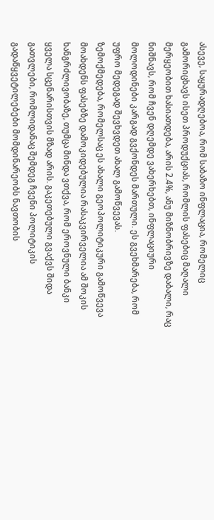ასევე, საყურადღებოა, რომ საბაზო ინფლაცია, რომელიც გამორიცხავს ისეთ პროდუქციას, რომლის ფასებიც მაღალი მერყეობით ხასიათდება, არის 2.4%, ანუ მიზნობრივზე დაბალი, რაც ნიშნავს, რომ ჩვენ დღემდე ვახერხებთ, ინფლაციური მოლოდინები კარგად გვქონდეს მართული. ეს გვეხმარება, რომ უფრო მედეგად შევხვდეთ ახალ გამოწვევას.
ზემოქმედება, რომელსაც ეს ახალი გეოპოლიტიკური გამოწვევა მოახდენს ფასებზე დამოკიდებულია რასაკვირველია ამ შოკის ხანგრძლივობაზე, თუმცა მინდა ვთქვა, რომ ეროვნული ბანკი ყველა სცენარისთვის მზად არის. გაკეთებული გვაქვს შიდა გათვლები, რომლიდანაც შემდეგ ჩვენი პოლიტიკის გადაწყვეტილებები მომდინარეობს ნავთობის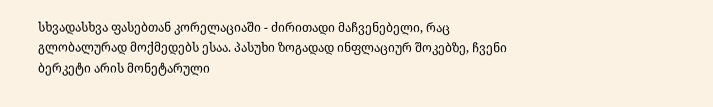სხვადასხვა ფასებთან კორელაციაში - ძირითადი მაჩვენებელი, რაც გლობალურად მოქმედებს ესაა. პასუხი ზოგადად ინფლაციურ შოკებზე, ჩვენი ბერკეტი არის მონეტარული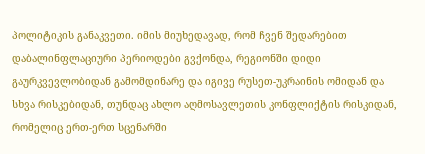პოლიტიკის განაკვეთი. იმის მიუხედავად, რომ ჩვენ შედარებით დაბალინფლაციური პერიოდები გვქონდა, რეგიონში დიდი გაურკვევლობიდან გამომდინარე და იგივე რუსეთ-უკრაინის ომიდან და სხვა რისკებიდან, თუნდაც ახლო აღმოსავლეთის კონფლიქტის რისკიდან, რომელიც ერთ-ერთ სცენარში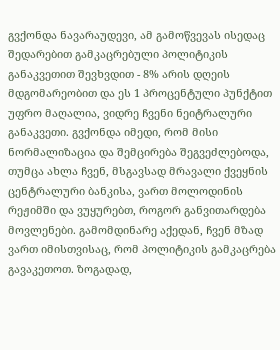გვქონდა ნავარაუდევი, ამ გამოწვევას ისედაც შედარებით გამკაცრებული პოლიტიკის განაკვეთით შევხვდით - 8% არის დღეის მდგომარეობით და ეს 1 პროცენტული პუნქტით უფრო მაღალია, ვიდრე ჩვენი ნეიტრალური განაკვეთი. გვქონდა იმედი, რომ მისი ნორმალიზაცია და შემცირება შეგვეძლებოდა, თუმცა ახლა ჩვენ, მსგავსად მრავალი ქვეყნის ცენტრალური ბანკისა, ვართ მოლოდინის რეჟიმში და ვუყურებთ, როგორ განვითარდება მოვლენები. გამომდინარე აქედან, ჩვენ მზად ვართ იმისთვისაც, რომ პოლიტიკის გამკაცრება გავაკეთოთ. ზოგადად,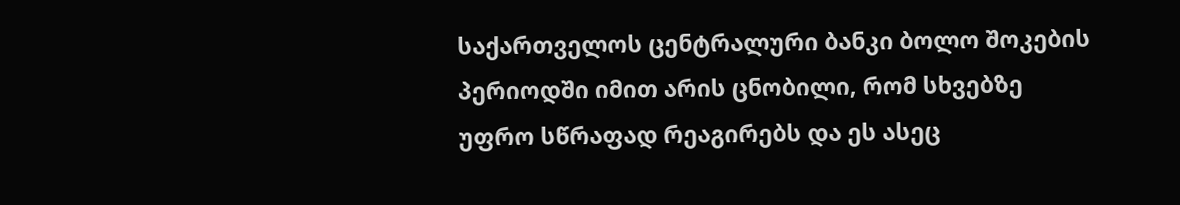საქართველოს ცენტრალური ბანკი ბოლო შოკების პერიოდში იმით არის ცნობილი, რომ სხვებზე უფრო სწრაფად რეაგირებს და ეს ასეც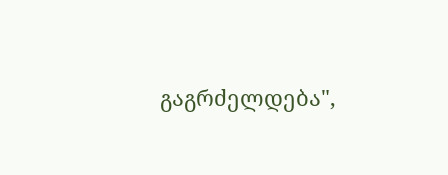გაგრძელდება",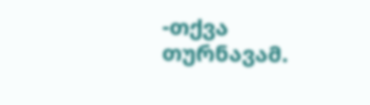-თქვა თურნავამ.